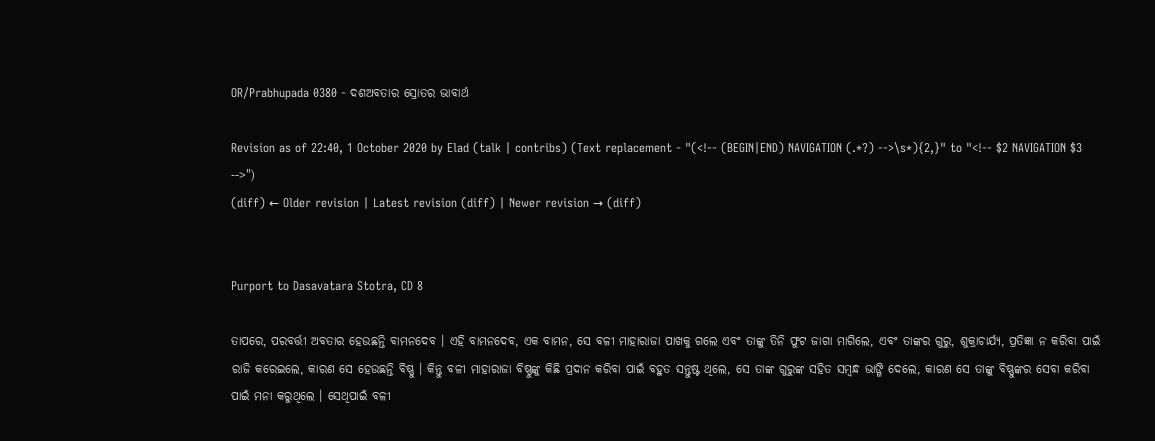OR/Prabhupada 0380 - ଦଶଅବତାର ସ୍ରୋତର ଭାବାର୍ଥ

Revision as of 22:40, 1 October 2020 by Elad (talk | contribs) (Text replacement - "(<!-- (BEGIN|END) NAVIGATION (.*?) -->\s*){2,}" to "<!-- $2 NAVIGATION $3 -->")
(diff) ← Older revision | Latest revision (diff) | Newer revision → (diff)


Purport to Dasavatara Stotra, CD 8

ତାପରେ, ପରବର୍ତ୍ତୀ ଅବତାର ହେଉଛନ୍ତି ବାମନଦେବ । ଏହି ବାମନଦେବ, ଏକ ବାମନ, ସେ ବଳୀ ମାହାରାଜା ପାଖକୁ ଗଲେ ଏବଂ ତାଙ୍କୁ ତିନି ଫୁଟ ଜାଗା ମାଗିଲେ, ଏବଂ ତାଙ୍କର ଗୁରୁ, ଶୁକ୍ରାଚାର୍ଯ୍ୟ, ପ୍ରତିଜ୍ଞା ନ କରିବା ପାଇଁ ର‍ାଜି କରେଇଲେ, କାରଣ ସେ ହେଉଛନ୍ତି ବିଷ୍ଣୁ । କିନ୍ତୁ ବଳୀ ମାହାରାଜା ବିଷ୍ଣୁଙ୍କୁ କିଛି ପ୍ରଦାନ କରିବା ପାଇଁ ବହୁତ ସନ୍ତୁଷ୍ଟ ଥିଲେ, ସେ ତାଙ୍କ ଗୁରୁଙ୍କ ସହିତ ସମ୍ବନ୍ଧ ଭାଙ୍ଗି ଦେଲେ, କାରଣ ସେ ତାଙ୍କୁ ବିଷ୍ଣୁଙ୍କର ସେବା କରିବା ପାଇଁ ମନା କରୁଥିଲେ । ସେଥିପାଇଁ ବଳୀ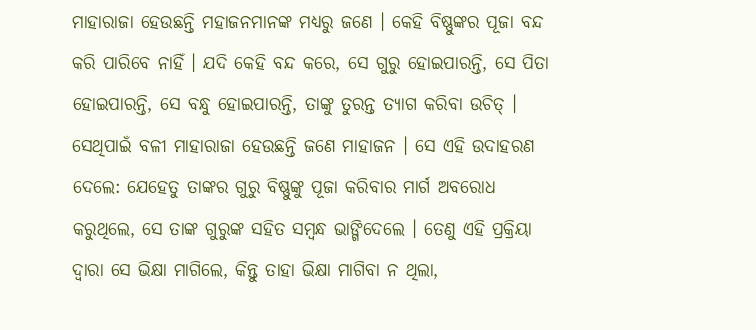ମାହାରାଜା ହେଉଛନ୍ତି ମହାଜନମାନଙ୍କ ମଧ୍ୟରୁ ଜଣେ । କେହି ବିଷ୍ଣୁଙ୍କର ପୂଜା ବନ୍ଦ କରି ପାରିବେ ନାହିଁ । ଯଦି କେହି ବନ୍ଦ କରେ, ସେ ଗୁରୁ ହୋଇପାରନ୍ତି, ସେ ପିତା ହୋଇପାରନ୍ତି, ସେ ବନ୍ଧୁ ହୋଇପାରନ୍ତି, ତାଙ୍କୁ ତୁରନ୍ତ ତ୍ୟାଗ କରିବା ଉଚିତ୍ । ସେଥିପାଇଁ ବଳୀ ମାହାରାଜା ହେଉଛନ୍ତି ଜଣେ ମାହାଜନ । ସେ ଏହି ଉଦାହରଣ ଦେଲେ: ଯେହେତୁ ତାଙ୍କର ଗୁରୁ ବିଷ୍ଣୁଙ୍କୁ ପୂଜା କରିବାର ମାର୍ଗ ଅବରୋଧ କରୁଥିଲେ, ସେ ତାଙ୍କ ଗୁରୁଙ୍କ ସହିତ ସମ୍ବନ୍ଧ ଭାଙ୍ଗିଦେଲେ । ତେଣୁ ଏହି ପ୍ରକ୍ରିୟା ଦ୍ଵାରା ସେ ଭିକ୍ଷା ମାଗିଲେ, କିନ୍ତୁ ତାହା ଭିକ୍ଷା ମାଗିବା ନ ଥିଲା,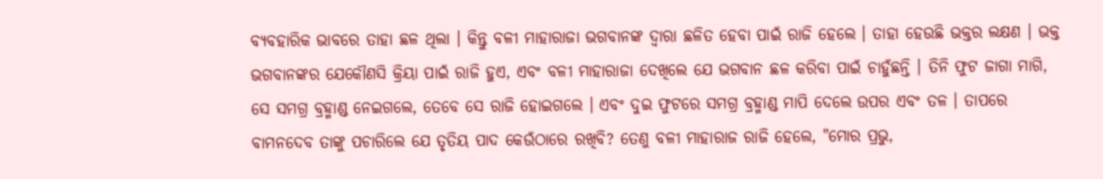ବ୍ୟବହାରିକ ଭାବରେ ତାହା ଛଳ ଥିଲା । କିନ୍ତୁ ବଳୀ ମାହାରାଜା ଭଗବାନଙ୍କ ଦ୍ଵାରା ଛଳିତ ହେବା ପାଇଁ ରାଜି ହେଲେ । ତାହା ହେଉଛି ଭକ୍ତର ଲକ୍ଷଣ । ଭକ୍ତ ଭଗବାନଙ୍କର ଯେକୌଣସି କ୍ରିୟା ପାଇଁ ରାଜି ହୁଏ, ଏବଂ ବଳୀ ମାହାରାଜା ଦେଖିଲେ ଯେ ଭଗବାନ ଛଳ କରିବା ପାଇଁ ଚାହୁଁଛନ୍ତି । ତିନି ଫୁଟ ଜାଗା ମାଗି, ସେ ସମଗ୍ର ବ୍ରହ୍ମାଣ୍ଡ ନେଇଗଲେ, ତେବେ ସେ ରାଜି ହୋଇଗଲେ । ଏବଂ ଦୁଇ ଫୁଟରେ ସମଗ୍ର ବ୍ରହ୍ମାଣ୍ଡ ମାପି ଦେଲେ ଉପର ଏବଂ ତଳ । ତାପରେ ବାମନଦେବ ତାଙ୍କୁ ପଚାରିଲେ ଯେ ତୃତିୟ ପାଦ କେଉଁଠାରେ ରଖିବି? ତେଣୁ ବଳୀ ମାହାରାଜ ରାଜି ହେଲେ, "ମୋର ପ୍ରଭୁ,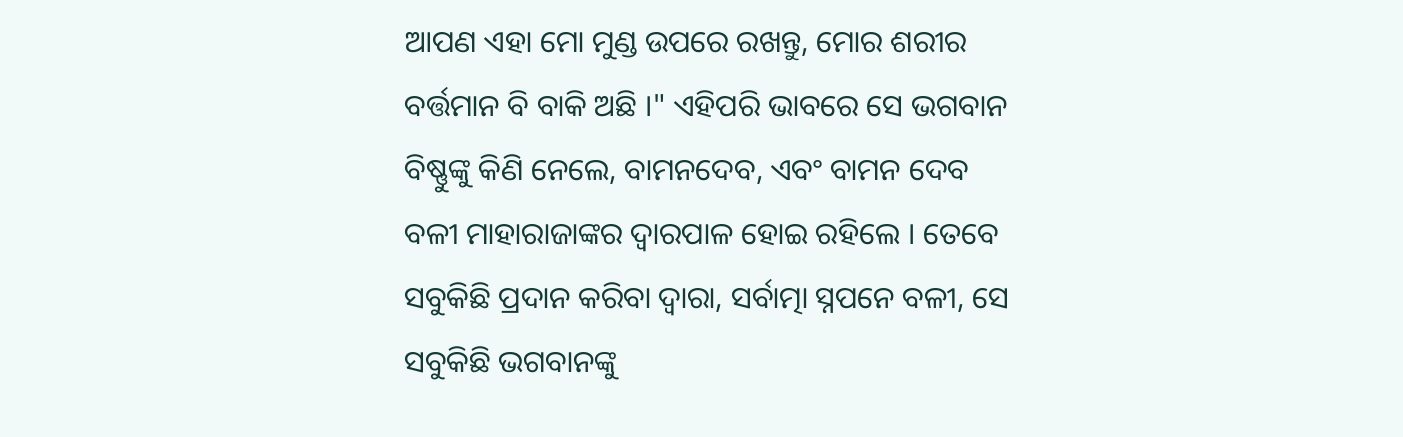ଆପଣ ଏହା ମୋ ମୁଣ୍ଡ ଉପରେ ରଖନ୍ତୁ, ମୋର ଶରୀର ବର୍ତ୍ତମାନ ବି ବାକି ଅଛି ।" ଏହିପରି ଭାବରେ ସେ ଭଗବାନ ବିଷ୍ଣୁଙ୍କୁ କିଣି ନେଲେ, ବାମନଦେବ, ଏବଂ ବାମନ ଦେବ ବଳୀ ମାହାରାଜାଙ୍କର ଦ୍ଵାରପାଳ ହୋଇ ରହିଲେ । ତେବେ ସବୁକିଛି ପ୍ରଦାନ କରିବା ଦ୍ଵାରା, ସର୍ବାତ୍ମା ସ୍ନପନେ ବଳୀ, ସେ ସବୁକିଛି ଭଗବାନଙ୍କୁ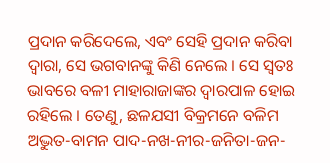ପ୍ରଦାନ କରିଦେଲେ, ଏବଂ ସେହି ପ୍ରଦାନ କରିବା ଦ୍ଵାରା, ସେ ଭଗବାନଙ୍କୁ କିଣି ନେଲେ । ସେ ସ୍ଵତଃ ଭାବରେ ବଳୀ ମାହାରାଜାଙ୍କର ଦ୍ଵାରପାଳ ହୋଇ ରହିଲେ । ତେଣୁ, ଛଳଯସୀ ବିକ୍ରମନେ ବଳିମ ଅଦ୍ଭୁତ-ବାମନ ପାଦ-ନଖ-ନୀର-ଜନିତା-ଜନ-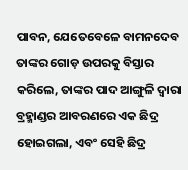ପାବନ, ଯେତେବେଳେ ବାମନଦେବ ତାଙ୍କର ଗୋଡ଼ ଉପରକୁ ବିସ୍ତାର କରିଲେ, ତାଙ୍କର ପାଦ ଆଙ୍ଗୁଳି ଦ୍ଵାରା ବ୍ରହ୍ମାଣ୍ଡର ଆବରଣରେ ଏକ ଛିଦ୍ର ହୋଇଗଲା, ଏବଂ ସେହି ଛିଦ୍ର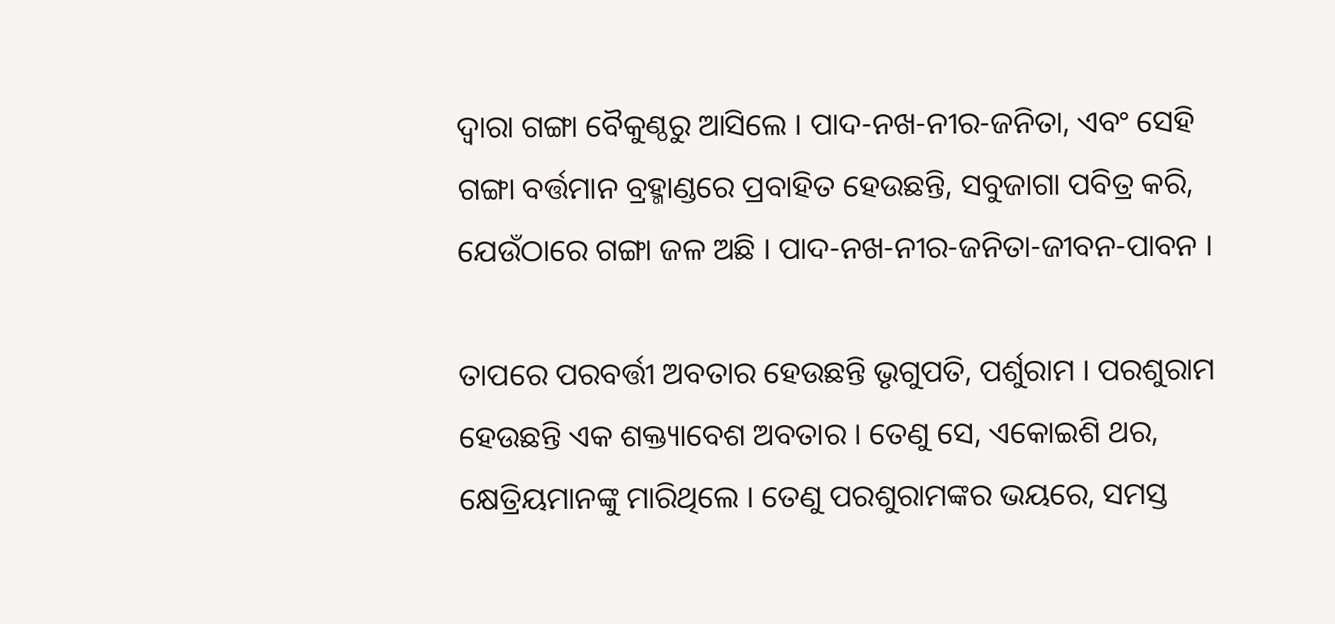ଦ୍ଵାରା ଗଙ୍ଗା ବୈକୁଣ୍ଠରୁ ଆସିଲେ । ପାଦ-ନଖ-ନୀର-ଜନିତା, ଏବଂ ସେହି ଗଙ୍ଗା ବର୍ତ୍ତମାନ ବ୍ରହ୍ମାଣ୍ଡରେ ପ୍ରବାହିତ ହେଉଛନ୍ତି, ସବୁଜାଗା ପବିତ୍ର କରି, ଯେଉଁଠାରେ ଗଙ୍ଗା ଜଳ ଅଛି । ପାଦ-ନଖ-ନୀର-ଜନିତା-ଜୀବନ-ପାବନ ।

ତାପରେ ପରବର୍ତ୍ତୀ ଅବତାର ହେଉଛନ୍ତି ଭୃଗୁପତି, ପର୍ଶୁରାମ । ପରଶୁରାମ ହେଉଛନ୍ତି ଏକ ଶକ୍ତ୍ୟାବେଶ ଅବତାର । ତେଣୁ ସେ, ଏକୋଇଶି ଥର, କ୍ଷେତ୍ରିୟମାନଙ୍କୁ ମାରିଥିଲେ । ତେଣୁ ପରଶୁରାମଙ୍କର ଭୟରେ, ସମସ୍ତ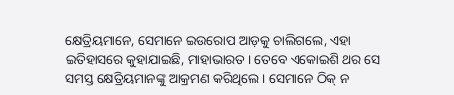କ୍ଷେତ୍ରିୟମାନେ, ସେମାନେ ଇଉରୋପ ଆଡ଼କୁ ଚାଲିଗଲେ, ଏହା ଇତିହାସରେ କୁହାଯାଇଛି, ମାହାଭାରତ । ତେବେ ଏକୋଇଶି ଥର ସେ ସମସ୍ତ କ୍ଷେତ୍ରିୟମାନଙ୍କୁ ଆକ୍ରମଣ କରିଥିଲେ । ସେମାନେ ଠିକ୍ ନ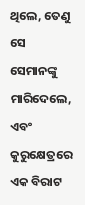ଥିଲେ, ତେଣୁ ସେ ସେମାନଙ୍କୁ ମାରିଦେଲେ, ଏବଂ କୁରୁକ୍ଷେତ୍ରରେ ଏକ ବିରାଟ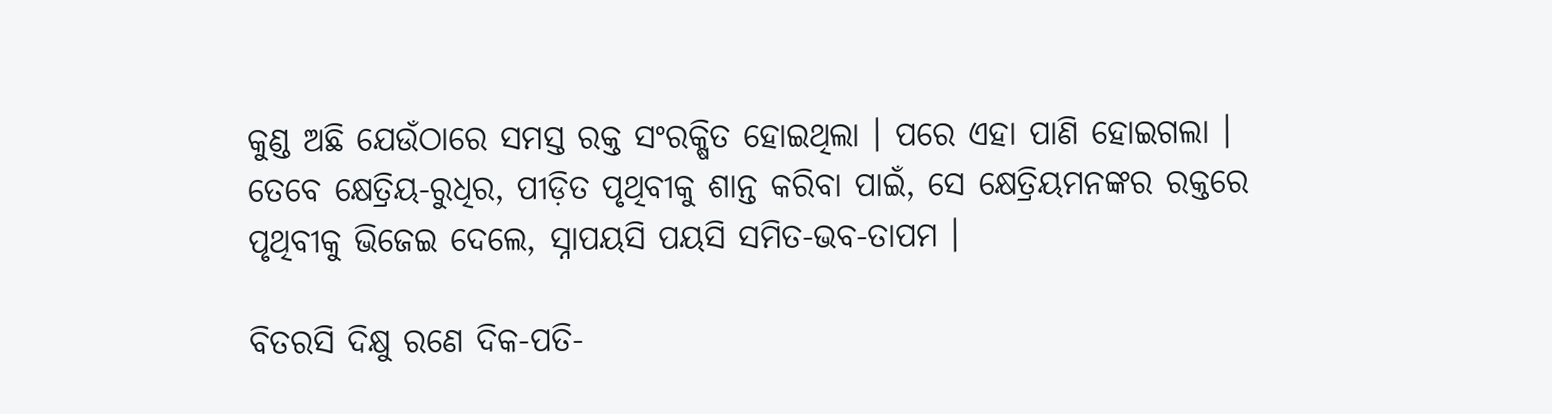କୁଣ୍ଡ ଅଛି ଯେଉଁଠାରେ ସମସ୍ତ ରକ୍ତ ସଂରକ୍ଷିତ ହୋଇଥିଲା । ପରେ ଏହା ପାଣି ହୋଇଗଲା । ତେବେ କ୍ଷେତ୍ରିୟ-ରୁଧିର, ପୀଡ଼ିତ ପୃଥିବୀକୁ ଶାନ୍ତ କରିବା ପାଇଁ, ସେ କ୍ଷେତ୍ରିୟମନଙ୍କର ରକ୍ତରେ ପୃଥିବୀକୁ ଭିଜେଇ ଦେଲେ, ସ୍ନାପୟସି ପୟସି ସମିତ-ଭବ-ତାପମ ।

ବିତରସି ଦିକ୍ଷୁ ରଣେ ଦିକ-ପତି-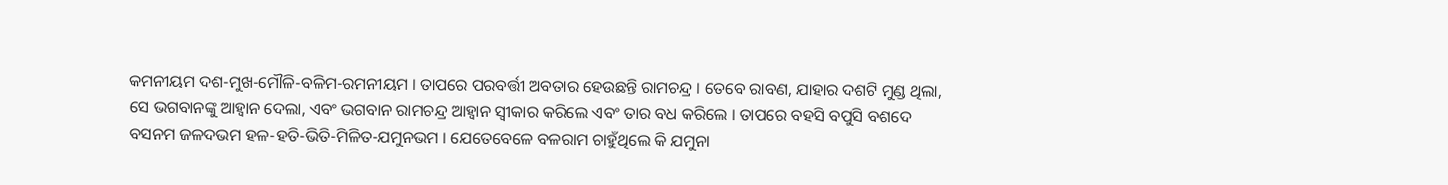କମନୀୟମ ଦଶ-ମୁଖ-ମୌଳି-ବଳିମ-ରମନୀୟମ । ତାପରେ ପରବର୍ତ୍ତୀ ଅବତାର ହେଉଛନ୍ତି ରାମଚନ୍ଦ୍ର । ତେବେ ରାବଣ, ଯାହାର ଦଶଟି ମୁଣ୍ଡ ଥିଲା, ସେ ଭଗବାନଙ୍କୁ ଆହ୍ଵାନ ଦେଲା, ଏବଂ ଭଗବାନ ରାମଚନ୍ଦ୍ର ଆହ୍ଵାନ ସ୍ଵୀକାର କରିଲେ ଏବଂ ତାର ବଧ କରିଲେ । ତାପରେ ବହସି ବପୁସି ବଶଦେ ବସନମ ଜଳଦଭମ ହଳ-ହତି-ଭିତି-ମିଳିତ-ଯମୁନଭମ । ଯେତେବେଳେ ବଳରାମ ଚାହୁଁଥିଲେ କି ଯମୁନା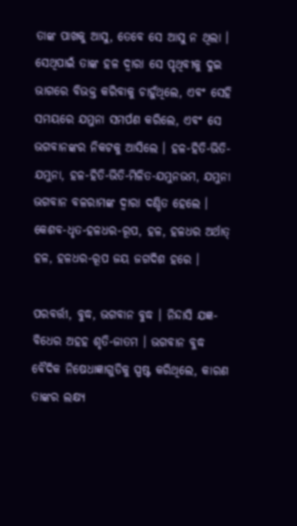ତାଙ୍କ ପାଖକୁ ଆସୁ, ତେବେ ସେ ଆସୁ ନ ଥିଲା । ସେଥିପାଇଁ ତାଙ୍କ ହଳ ଦ୍ଵାରା ସେ ପୃଥିବୀକୁ ଦୁଇ ଭାଗରେ ବିଭକ୍ତ କରିବାକୁ ଚାହୁଁଥିଲେ, ଏବଂ ସେହି ସମୟରେ ଯମୁନା ସମର୍ପଣ କରିଲେ, ଏବଂ ସେ ଭଗବାନଙ୍କର ନିକଟକୁ ଆସିଲେ । ହଳ-ହିତି-ଭିତି-ଯମୁନା, ହଳ-ହିତି-ଭିତି-ମିଳିତ-ଯମୁନଭମ, ଯମୁନା ଭଗବାନ ବଳରାମଙ୍କ ଦ୍ଵାରା ଦଣ୍ଡିତ ହେଲେ । କେଶବ-ଧୃତ-ହଳଧର-ରୂପ, ହଳ, ହଳଧର ଅର୍ଥାତ୍ ହଳ, ହଳଧର-ରୂପ ଜୟ ଜଗଦିଶ ହରେ ।

ପରବର୍ତ୍ତୀ, ବୁଦ୍ଧ, ଭଗବାନ ବୁଦ୍ଧ । ନିନ୍ଦାସି ଯଜ୍ଞ-ବିଧେର ଅହହ ଶୃତି-ଜାତମ । ଭଗବାନ ବୁଦ୍ଧ ବୈଦିକ ନିଷେଧାଜ୍ଞାଗୁଡିକୁ ସ୍ପଷ୍ଟ କରିଥିଲେ, କାରଣ ତାଙ୍କର ଲକ୍ଷ୍ୟ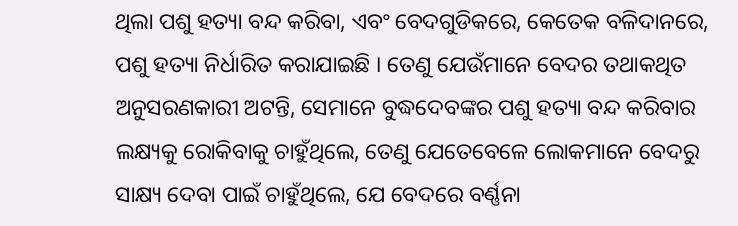ଥିଲା ପଶୁ ହତ୍ୟା ବନ୍ଦ କରିବା, ଏବଂ ବେଦଗୁଡିକରେ, କେତେକ ବଳିଦାନରେ, ପଶୁ ହତ୍ୟା ନିର୍ଧାରିତ କରାଯାଇଛି । ତେଣୁ ଯେଉଁମାନେ ବେଦର ତଥାକଥିତ ଅନୁସରଣକାରୀ ଅଟନ୍ତି, ସେମାନେ ବୁଦ୍ଧଦେବଙ୍କର ପଶୁ ହତ୍ୟା ବନ୍ଦ କରିବାର ଲକ୍ଷ୍ୟକୁ ରୋକିବାକୁ ଚାହୁଁଥିଲେ, ତେଣୁ ଯେତେବେଳେ ଲୋକମାନେ ବେଦରୁ ସାକ୍ଷ୍ୟ ଦେବା ପାଇଁ ଚାହୁଁଥିଲେ, ଯେ ବେଦରେ ବର୍ଣ୍ଣନା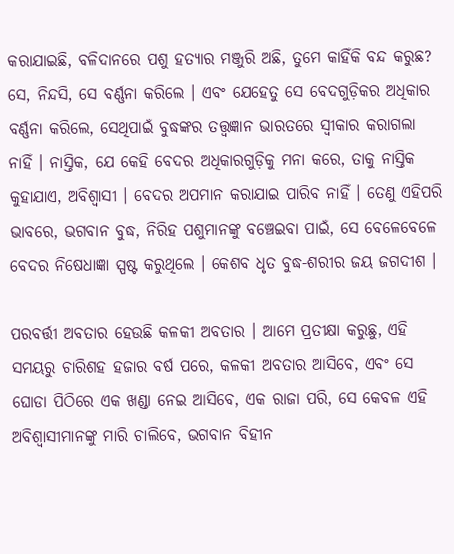କରାଯାଇଛି, ବଳିଦାନରେ ପଶୁ ହତ୍ୟାର ମଞ୍ଜୁରି ଅଛି, ତୁମେ କାହିଁକି ବନ୍ଦ କରୁଛ? ସେ, ନିନ୍ଦସି, ସେ ବର୍ଣ୍ଣନା କରିଲେ । ଏବଂ ଯେହେତୁ ସେ ବେଦଗୁଡ଼ିକର ଅଧିକାର ବର୍ଣ୍ଣନା କରିଲେ, ସେଥିପାଇଁ ବୁଦ୍ଧଙ୍କର ତତ୍ତ୍ଵଜ୍ଞାନ ଭାରତରେ ସ୍ଵୀକାର କରାଗଲା ନାହିଁ । ନାସ୍ତିକ, ଯେ କେହି ବେଦର ଅଧିକାରଗୁଡ଼ିକୁ ମନା କରେ, ତାକୁ ନାସ୍ତିକ କୁହାଯାଏ, ଅବିଶ୍ଵାସୀ । ବେଦର ଅପମାନ କରାଯାଇ ପାରିବ ନାହିଁ । ତେଣୁ ଏହିପରି ଭାବରେ, ଭଗବାନ ବୁଦ୍ଧ, ନିରିହ ପଶୁମାନଙ୍କୁ ବଞ୍ଚେଇବା ପାଇଁ, ସେ ବେଳେବେଳେ ବେଦର ନିଷେଧାଜ୍ଞା ସ୍ପଷ୍ଟ କରୁଥିଲେ । କେଶବ ଧୃତ ବୁଦ୍ଧ-ଶରୀର ଜୟ ଜଗଦୀଶ ।

ପରବର୍ତ୍ତୀ ଅବତାର ହେଉଛି କଳକୀ ଅବତାର । ଆମେ ପ୍ରତୀକ୍ଷା କରୁଛୁ, ଏହି ସମୟରୁ ଚାରିଶହ ହଜାର ବର୍ଷ ପରେ, କଳକୀ ଅବତାର ଆସିବେ, ଏବଂ ସେ ଘୋଡା ପିଠିରେ ଏକ ଖଣ୍ଡା ନେଇ ଆସିବେ, ଏକ ରାଜା ପରି, ସେ କେବଳ ଏହି ଅବିଶ୍ଵାସୀମାନଙ୍କୁ ମାରି ଚାଲିବେ, ଭଗବାନ ବିହୀନ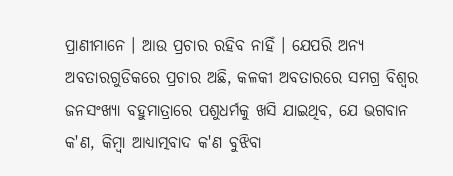ପ୍ରାଣୀମାନେ । ଆଉ ପ୍ରଚାର ରହିବ ନାହିଁ । ଯେପରି ଅନ୍ୟ ଅବତାରଗୁଡିକରେ ପ୍ରଚାର ଅଛି, କଳକୀ ଅବତାରରେ ସମଗ୍ର ବିଶ୍ଵର ଜନସଂଖ୍ୟା ବହୁମାତ୍ରାରେ ପଶୁଧର୍ମକୁ ଖସି ଯାଇଥିବ, ଯେ ଭଗବାନ କ'ଣ, କିମ୍ଵା ଆଧ୍ୟାତ୍ମବାଦ କ'ଣ ବୁଝିବା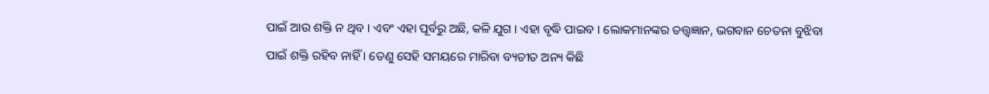ପାଇଁ ଆଉ ଶକ୍ତି ନ ଥିବ । ଏବଂ ଏହା ପୂର୍ବରୁ ଅଛି, କଳି ଯୁଗ । ଏହା ବୃଦ୍ଧି ପାଇବ । ଲୋକମାନଙ୍କର ତତ୍ତ୍ଵଜ୍ଞାନ, ଭଗବାନ ଚେତନା ବୁଝିବା ପାଇଁ ଶକ୍ତି ରହିବ ନାହିଁ । ତେଣୁ ସେହି ସମୟରେ ମାରିବା ବ୍ୟତୀତ ଅନ୍ୟ କିଛି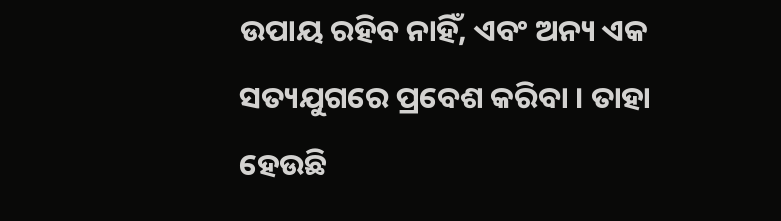ଉପାୟ ରହିବ ନାହିଁ, ଏବଂ ଅନ୍ୟ ଏକ ସତ୍ୟଯୁଗରେ ପ୍ରବେଶ କରିବା । ତାହା ହେଉଛି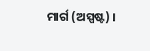ମାର୍ଗ (ଅସ୍ପଷ୍ଟ) ।